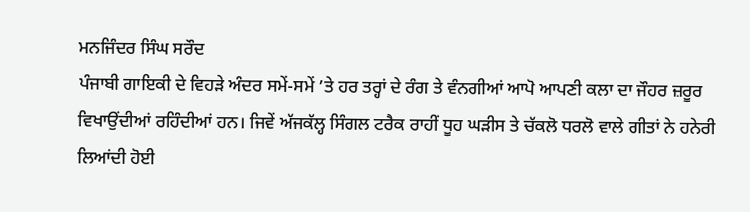ਮਨਜਿੰਦਰ ਸਿੰਘ ਸਰੌਦ
ਪੰਜਾਬੀ ਗਾਇਕੀ ਦੇ ਵਿਹੜੇ ਅੰਦਰ ਸਮੇਂ-ਸਮੇਂ ’ਤੇ ਹਰ ਤਰ੍ਹਾਂ ਦੇ ਰੰਗ ਤੇ ਵੰਨਗੀਆਂ ਆਪੋ ਆਪਣੀ ਕਲਾ ਦਾ ਜੌਹਰ ਜ਼ਰੂਰ ਵਿਖਾਉਂਦੀਆਂ ਰਹਿੰਦੀਆਂ ਹਨ। ਜਿਵੇਂ ਅੱਜਕੱਲ੍ਹ ਸਿੰਗਲ ਟਰੈਕ ਰਾਹੀਂ ਧੂਹ ਘੜੀਸ ਤੇ ਚੱਕਲੋ ਧਰਲੋ ਵਾਲੇ ਗੀਤਾਂ ਨੇ ਹਨੇਰੀ ਲਿਆਂਦੀ ਹੋਈ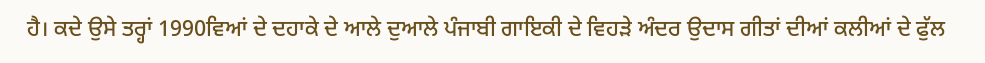ਹੈ। ਕਦੇ ਉਸੇ ਤਰ੍ਹਾਂ 1990ਵਿਆਂ ਦੇ ਦਹਾਕੇ ਦੇ ਆਲੇ ਦੁਆਲੇ ਪੰਜਾਬੀ ਗਾਇਕੀ ਦੇ ਵਿਹੜੇ ਅੰਦਰ ਉਦਾਸ ਗੀਤਾਂ ਦੀਆਂ ਕਲੀਆਂ ਦੇ ਫੁੱਲ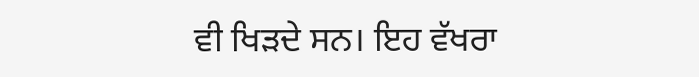ਵੀ ਖਿੜਦੇ ਸਨ। ਇਹ ਵੱਖਰਾ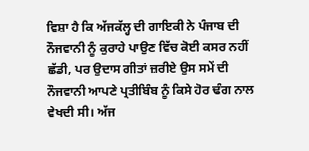ਵਿਸ਼ਾ ਹੈ ਕਿ ਅੱਜਕੱਲ੍ਹ ਦੀ ਗਾਇਕੀ ਨੇ ਪੰਜਾਬ ਦੀ ਨੌਜਵਾਨੀ ਨੂੰ ਕੁਰਾਹੇ ਪਾਉਣ ਵਿੱਚ ਕੋਈ ਕਸਰ ਨਹੀਂ ਛੱਡੀ, ਪਰ ਉਦਾਸ ਗੀਤਾਂ ਜ਼ਰੀਏ ਉਸ ਸਮੇਂ ਦੀ ਨੌਜਵਾਨੀ ਆਪਣੇ ਪ੍ਰਤੀਬਿੰਬ ਨੂੰ ਕਿਸੇ ਹੋਰ ਢੰਗ ਨਾਲ ਵੇਖਦੀ ਸੀ। ਅੱਜ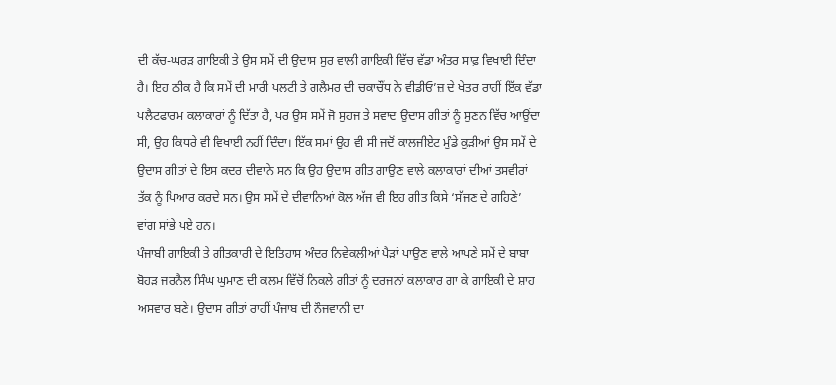ਦੀ ਕੱਚ-ਘਰੜ ਗਾਇਕੀ ਤੇ ਉਸ ਸਮੇਂ ਦੀ ਉਦਾਸ ਸੁਰ ਵਾਲੀ ਗਾਇਕੀ ਵਿੱਚ ਵੱਡਾ ਅੰਤਰ ਸਾਫ਼ ਵਿਖਾਈ ਦਿੰਦਾ ਹੈ। ਇਹ ਠੀਕ ਹੈ ਕਿ ਸਮੇਂ ਦੀ ਮਾਰੀ ਪਲਟੀ ਤੇ ਗਲੈਮਰ ਦੀ ਚਕਾਚੌਂਧ ਨੇ ਵੀਡੀਓ’ਜ਼ ਦੇ ਖੇਤਰ ਰਾਹੀਂ ਇੱਕ ਵੱਡਾ ਪਲੈਟਫਾਰਮ ਕਲਾਕਾਰਾਂ ਨੂੰ ਦਿੱਤਾ ਹੈ, ਪਰ ਉਸ ਸਮੇਂ ਜੋ ਸੁਹਜ ਤੇ ਸਵਾਦ ਉਦਾਸ ਗੀਤਾਂ ਨੂੰ ਸੁਣਨ ਵਿੱਚ ਆਉਂਦਾ ਸੀ, ਉਹ ਕਿਧਰੇ ਵੀ ਵਿਖਾਈ ਨਹੀਂ ਦਿੰਦਾ। ਇੱਕ ਸਮਾਂ ਉਹ ਵੀ ਸੀ ਜਦੋਂ ਕਾਲਜੀਏਟ ਮੁੰਡੇ ਕੁੜੀਆਂ ਉਸ ਸਮੇਂ ਦੇ ਉਦਾਸ ਗੀਤਾਂ ਦੇ ਇਸ ਕਦਰ ਦੀਵਾਨੇ ਸਨ ਕਿ ਉਹ ਉਦਾਸ ਗੀਤ ਗਾਉਣ ਵਾਲੇ ਕਲਾਕਾਰਾਂ ਦੀਆਂ ਤਸਵੀਰਾਂ ਤੱਕ ਨੂੰ ਪਿਆਰ ਕਰਦੇ ਸਨ। ਉਸ ਸਮੇਂ ਦੇ ਦੀਵਾਨਿਆਂ ਕੋਲ ਅੱਜ ਵੀ ਇਹ ਗੀਤ ਕਿਸੇ ‘ਸੱਜਣ ਦੇ ਗਹਿਣੇ’ ਵਾਂਗ ਸਾਂਭੇ ਪਏ ਹਨ।
ਪੰਜਾਬੀ ਗਾਇਕੀ ਤੇ ਗੀਤਕਾਰੀ ਦੇ ਇਤਿਹਾਸ ਅੰਦਰ ਨਿਵੇਕਲੀਆਂ ਪੈੜਾਂ ਪਾਉਣ ਵਾਲੇ ਆਪਣੇ ਸਮੇਂ ਦੇ ਬਾਬਾ ਬੋਹੜ ਜਰਨੈਲ ਸਿੰਘ ਘੁਮਾਣ ਦੀ ਕਲਮ ਵਿੱਚੋਂ ਨਿਕਲੇ ਗੀਤਾਂ ਨੂੰ ਦਰਜਨਾਂ ਕਲਾਕਾਰ ਗਾ ਕੇ ਗਾਇਕੀ ਦੇ ਸ਼ਾਹ ਅਸਵਾਰ ਬਣੇ। ਉਦਾਸ ਗੀਤਾਂ ਰਾਹੀਂ ਪੰਜਾਬ ਦੀ ਨੌਜਵਾਨੀ ਦਾ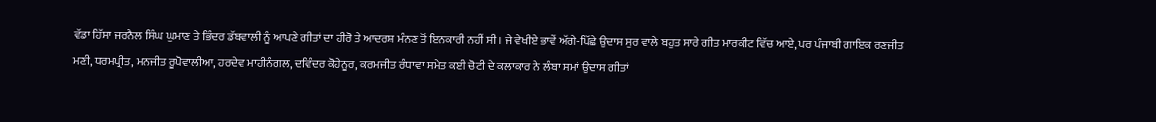ਵੱਡਾ ਹਿੱਸਾ ਜਰਨੈਲ ਸਿੰਘ ਘੁਮਾਣ ਤੇ ਭਿੰਦਰ ਡੱਬਵਾਲੀ ਨੂੰ ਆਪਣੇ ਗੀਤਾਂ ਦਾ ਹੀਰੋ ਤੇ ਆਦਰਸ਼ ਮੰਨਣ ਤੋਂ ਇਨਕਾਰੀ ਨਹੀਂ ਸੀ। ਜੇ ਵੇਖੀਏ ਭਾਵੇਂ ਅੱਗੇ-ਪਿੱਛੇ ਉਦਾਸ ਸੁਰ ਵਾਲੇ ਬਹੁਤ ਸਾਰੇ ਗੀਤ ਮਾਰਕੀਟ ਵਿੱਚ ਆਏ, ਪਰ ਪੰਜਾਬੀ ਗਾਇਕ ਰਣਜੀਤ ਮਣੀ, ਧਰਮਪ੍ਰੀਤ, ਮਨਜੀਤ ਰੂਪੋਵਾਲੀਆ, ਹਰਦੇਵ ਮਾਹੀਨੰਗਲ, ਦਵਿੰਦਰ ਕੋਹੇਨੂਰ, ਕਰਮਜੀਤ ਰੰਧਾਵਾ ਸਮੇਤ ਕਈ ਚੋਟੀ ਦੇ ਕਲਾਕਾਰ ਨੇ ਲੰਬਾ ਸਮਾਂ ਉਦਾਸ ਗੀਤਾਂ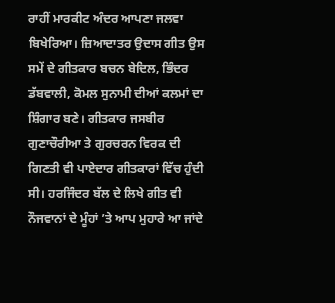ਰਾਹੀਂ ਮਾਰਕੀਟ ਅੰਦਰ ਆਪਣਾ ਜਲਵਾ ਬਿਖੇਰਿਆ। ਜ਼ਿਆਦਾਤਰ ਉਦਾਸ ਗੀਤ ਉਸ ਸਮੇਂ ਦੇ ਗੀਤਕਾਰ ਬਚਨ ਬੇਦਿਲ, ਭਿੰਦਰ ਡੱਬਵਾਲੀ, ਕੋਮਲ ਸੁਨਾਮੀ ਦੀਆਂ ਕਲਮਾਂ ਦਾ ਸ਼ਿੰਗਾਰ ਬਣੇ। ਗੀਤਕਾਰ ਜਸਬੀਰ ਗੁਣਾਚੌਰੀਆ ਤੇ ਗੁਰਚਰਨ ਵਿਰਕ ਦੀ ਗਿਣਤੀ ਵੀ ਪਾਏਦਾਰ ਗੀਤਕਾਰਾਂ ਵਿੱਚ ਹੁੰਦੀ ਸੀ। ਹਰਜਿੰਦਰ ਬੱਲ ਦੇ ਲਿਖੇ ਗੀਤ ਵੀ ਨੌਜਵਾਨਾਂ ਦੇ ਮੂੰਹਾਂ ’ਤੇ ਆਪ ਮੁਹਾਰੇ ਆ ਜਾਂਦੇ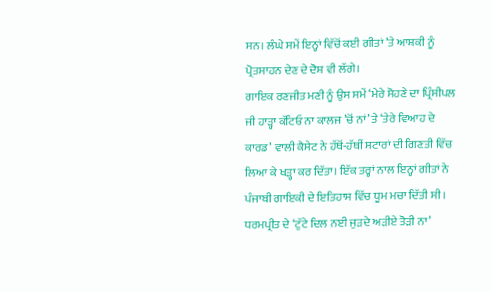ਸਨ। ਲੰਘੇ ਸਮੇਂ ਇਨ੍ਹਾਂ ਵਿੱਚੋਂ ਕਈ ਗੀਤਾਂ ’ਤੇ ਆਸ਼ਕੀ ਨੂੰ ਪ੍ਰੋਤਸਾਹਨ ਦੇਣ ਦੇ ਦੋਸ਼ ਵੀ ਲੱਗੇ।
ਗਾਇਕ ਰਣਜੀਤ ਮਣੀ ਨੂੰ ਉਸ ਸਮੇਂ ‘ਮੇਰੇ ਸੋਹਣੇ ਦਾ ਪ੍ਰਿੰਸੀਪਲ ਜੀ ਹਾੜ੍ਹਾ ਕੱਟਿਓ ਨਾ ਕਾਲਜ ’ਚੋਂ ਨਾਂ’ ਤੇ ‘ਤੇਰੇ ਵਿਆਹ ਦੇ ਕਾਰਡ’ ਵਾਲੀ ਕੈਸੇਟ ਨੇ ਹੱਥੋਂ-ਹੱਥੀਂ ਸਟਾਰਾਂ ਦੀ ਗਿਣਤੀ ਵਿੱਚ ਲਿਆ ਕੇ ਖੜ੍ਹਾ ਕਰ ਦਿੱਤਾ। ਇੱਕ ਤਰ੍ਹਾਂ ਨਾਲ ਇਨ੍ਹਾਂ ਗੀਤਾਂ ਨੇ ਪੰਜਾਬੀ ਗਾਇਕੀ ਦੇ ਇਤਿਹਾਸ ਵਿੱਚ ਧੂਮ ਮਚਾ ਦਿੱਤੀ ਸੀ। ਧਰਮਪ੍ਰੀਤ ਦੇ ‘ਟੁੱਟੇ ਦਿਲ ਨਈ ਜੁੜਦੇ ਅੜੀਏ ਤੋੜੀ ਨਾ’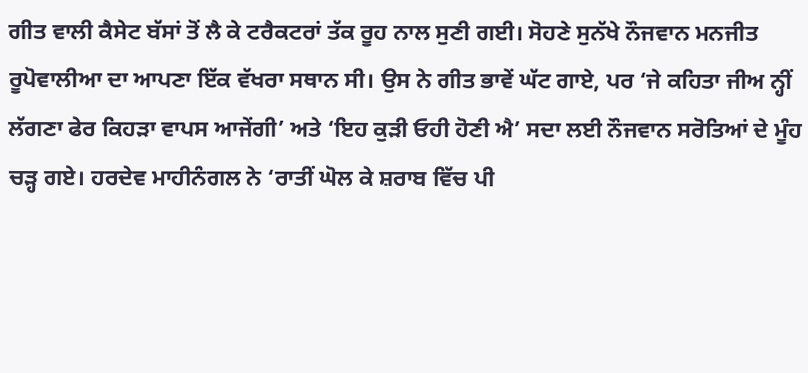ਗੀਤ ਵਾਲੀ ਕੈਸੇਟ ਬੱਸਾਂ ਤੋਂ ਲੈ ਕੇ ਟਰੈਕਟਰਾਂ ਤੱਕ ਰੂਹ ਨਾਲ ਸੁਣੀ ਗਈ। ਸੋਹਣੇ ਸੁਨੱਖੇ ਨੌਜਵਾਨ ਮਨਜੀਤ ਰੂਪੋਵਾਲੀਆ ਦਾ ਆਪਣਾ ਇੱਕ ਵੱਖਰਾ ਸਥਾਨ ਸੀ। ਉਸ ਨੇ ਗੀਤ ਭਾਵੇਂ ਘੱਟ ਗਾਏ, ਪਰ ‘ਜੇ ਕਹਿਤਾ ਜੀਅ ਨ੍ਹੀਂ ਲੱਗਣਾ ਫੇਰ ਕਿਹੜਾ ਵਾਪਸ ਆਜੇਂਗੀ’ ਅਤੇ ‘ਇਹ ਕੁੜੀ ਓਹੀ ਹੋਣੀ ਐ’ ਸਦਾ ਲਈ ਨੌਜਵਾਨ ਸਰੋਤਿਆਂ ਦੇ ਮੂੰਹ ਚੜ੍ਹ ਗਏ। ਹਰਦੇਵ ਮਾਹੀਨੰਗਲ ਨੇ ‘ਰਾਤੀਂ ਘੋਲ ਕੇ ਸ਼ਰਾਬ ਵਿੱਚ ਪੀ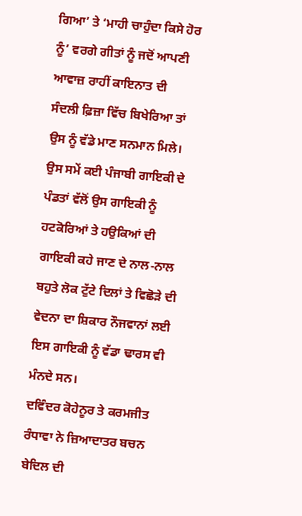ਗਿਆ’ ਤੇ ‘ਮਾਹੀ ਚਾਹੁੰਦਾ ਕਿਸੇ ਹੋਰ ਨੂੰ’ ਵਰਗੇ ਗੀਤਾਂ ਨੂੰ ਜਦੋਂ ਆਪਣੀ ਆਵਾਜ਼ ਰਾਹੀਂ ਕਾਇਨਾਤ ਦੀ ਸੰਦਲੀ ਫ਼ਿਜ਼ਾ ਵਿੱਚ ਬਿਖੇਰਿਆ ਤਾਂ ਉਸ ਨੂੰ ਵੱਡੇ ਮਾਣ ਸਨਮਾਨ ਮਿਲੇ। ਉਸ ਸਮੇਂ ਕਈ ਪੰਜਾਬੀ ਗਾਇਕੀ ਦੇ ਪੰਡਤਾਂ ਵੱਲੋਂ ਉਸ ਗਾਇਕੀ ਨੂੰ ਹਟਕੋਰਿਆਂ ਤੇ ਹਉਕਿਆਂ ਦੀ ਗਾਇਕੀ ਕਹੇ ਜਾਣ ਦੇ ਨਾਲ-ਨਾਲ ਬਹੁਤੇ ਲੋਕ ਟੁੱਟੇ ਦਿਲਾਂ ਤੇ ਵਿਛੋੜੇ ਦੀ ਵੇਦਨਾ ਦਾ ਸ਼ਿਕਾਰ ਨੌਜਵਾਨਾਂ ਲਈ ਇਸ ਗਾਇਕੀ ਨੂੰ ਵੱਡਾ ਢਾਰਸ ਵੀ ਮੰਨਦੇ ਸਨ।
ਦਵਿੰਦਰ ਕੋਹੇਨੂਰ ਤੇ ਕਰਮਜੀਤ ਰੰਧਾਵਾ ਨੇ ਜ਼ਿਆਦਾਤਰ ਬਚਨ ਬੇਦਿਲ ਦੀ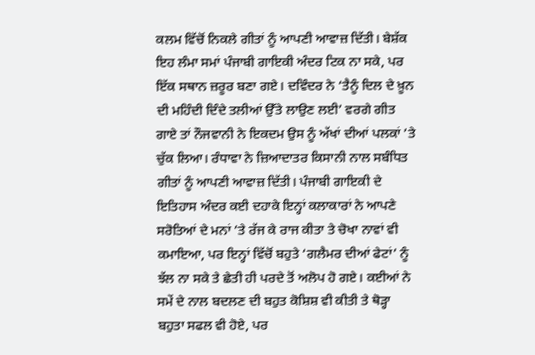ਕਲਮ ਵਿੱਚੋਂ ਨਿਕਲੇ ਗੀਤਾਂ ਨੂੰ ਆਪਣੀ ਆਵਾਜ਼ ਦਿੱਤੀ। ਬੇਸ਼ੱਕ ਇਹ ਲੰਮਾ ਸਮਾਂ ਪੰਜਾਬੀ ਗਾਇਕੀ ਅੰਦਰ ਟਿਕ ਨਾ ਸਕੇ, ਪਰ ਇੱਕ ਸਥਾਨ ਜ਼ਰੂਰ ਬਣਾ ਗਏ। ਦਵਿੰਦਰ ਨੇ ‘ਤੈਨੂੰ ਦਿਲ ਦੇ ਖ਼ੂਨ ਦੀ ਮਹਿੰਦੀ ਦਿੰਦੇ ਤਲੀਆਂ ਉੱਤੇ ਲਾਉਣ ਲਈ’ ਵਰਗੇ ਗੀਤ ਗਾਏ ਤਾਂ ਨੌਜਵਾਨੀ ਨੇ ਇਕਦਮ ਉਸ ਨੂੰ ਅੱਖਾਂ ਦੀਆਂ ਪਲਕਾਂ ’ਤੇ ਚੁੱਕ ਲਿਆ। ਰੰਧਾਵਾ ਨੇ ਜ਼ਿਆਦਾਤਰ ਕਿਸਾਨੀ ਨਾਲ ਸਬੰਧਿਤ ਗੀਤਾਂ ਨੂੰ ਆਪਣੀ ਆਵਾਜ਼ ਦਿੱਤੀ। ਪੰਜਾਬੀ ਗਾਇਕੀ ਦੇ ਇਤਿਹਾਸ ਅੰਦਰ ਕਈ ਦਹਾਕੇ ਇਨ੍ਹਾਂ ਕਲਾਕਾਰਾਂ ਨੇ ਆਪਣੇ ਸਰੋਤਿਆਂ ਦੇ ਮਨਾਂ ’ਤੇ ਰੱਜ ਕੇ ਰਾਜ ਕੀਤਾ ਤੇ ਚੋਖਾ ਨਾਵਾਂ ਵੀ ਕਮਾਇਆ, ਪਰ ਇਨ੍ਹਾਂ ਵਿੱਚੋਂ ਬਹੁਤੇ ‘ਗਲੈਮਰ ਦੀਆਂ ਫੇਟਾਂ’ ਨੂੰ ਝੱਲ ਨਾ ਸਕੇ ਤੇ ਛੇਤੀ ਹੀ ਪਰਦੇ ਤੋਂ ਅਲੋਪ ਹੋ ਗਏ। ਕਈਆਂ ਨੇ ਸਮੇਂ ਦੇ ਨਾਲ ਬਦਲਣ ਦੀ ਬਹੁਤ ਕੋਸ਼ਿਸ਼ ਵੀ ਕੀਤੀ ਤੇ ਥੋੜ੍ਹਾ ਬਹੁਤਾ ਸਫਲ ਵੀ ਹੋਏ, ਪਰ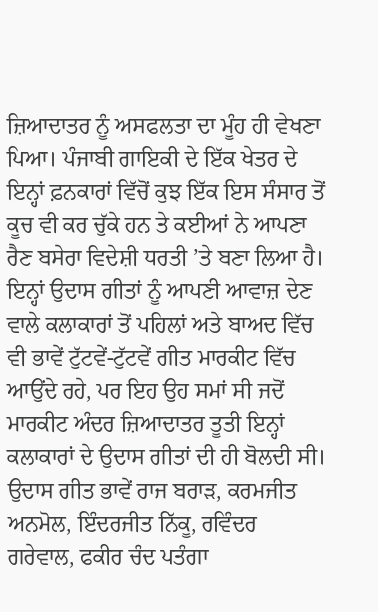ਜ਼ਿਆਦਾਤਰ ਨੂੰ ਅਸਫਲਤਾ ਦਾ ਮੂੰਹ ਹੀ ਵੇਖਣਾ ਪਿਆ। ਪੰਜਾਬੀ ਗਾਇਕੀ ਦੇ ਇੱਕ ਖੇਤਰ ਦੇ ਇਨ੍ਹਾਂ ਫ਼ਨਕਾਰਾਂ ਵਿੱਚੋਂ ਕੁਝ ਇੱਕ ਇਸ ਸੰਸਾਰ ਤੋਂ ਕੂਚ ਵੀ ਕਰ ਚੁੱਕੇ ਹਨ ਤੇ ਕਈਆਂ ਨੇ ਆਪਣਾ ਰੈਣ ਬਸੇਰਾ ਵਿਦੇਸ਼ੀ ਧਰਤੀ ’ਤੇ ਬਣਾ ਲਿਆ ਹੈ।
ਇਨ੍ਹਾਂ ਉਦਾਸ ਗੀਤਾਂ ਨੂੰ ਆਪਣੀ ਆਵਾਜ਼ ਦੇਣ ਵਾਲੇ ਕਲਾਕਾਰਾਂ ਤੋਂ ਪਹਿਲਾਂ ਅਤੇ ਬਾਅਦ ਵਿੱਚ ਵੀ ਭਾਵੇਂ ਟੁੱਟਵੇਂ-ਟੁੱਟਵੇਂ ਗੀਤ ਮਾਰਕੀਟ ਵਿੱਚ ਆਉਂਦੇ ਰਹੇ, ਪਰ ਇਹ ਉਹ ਸਮਾਂ ਸੀ ਜਦੋਂ ਮਾਰਕੀਟ ਅੰਦਰ ਜ਼ਿਆਦਾਤਰ ਤੂਤੀ ਇਨ੍ਹਾਂ ਕਲਾਕਾਰਾਂ ਦੇ ਉਦਾਸ ਗੀਤਾਂ ਦੀ ਹੀ ਬੋਲਦੀ ਸੀ। ਉਦਾਸ ਗੀਤ ਭਾਵੇਂ ਰਾਜ ਬਰਾੜ, ਕਰਮਜੀਤ ਅਨਮੋਲ, ਇੰਦਰਜੀਤ ਨਿੱਕੂ, ਰਵਿੰਦਰ ਗਰੇਵਾਲ, ਫਕੀਰ ਚੰਦ ਪਤੰਗਾ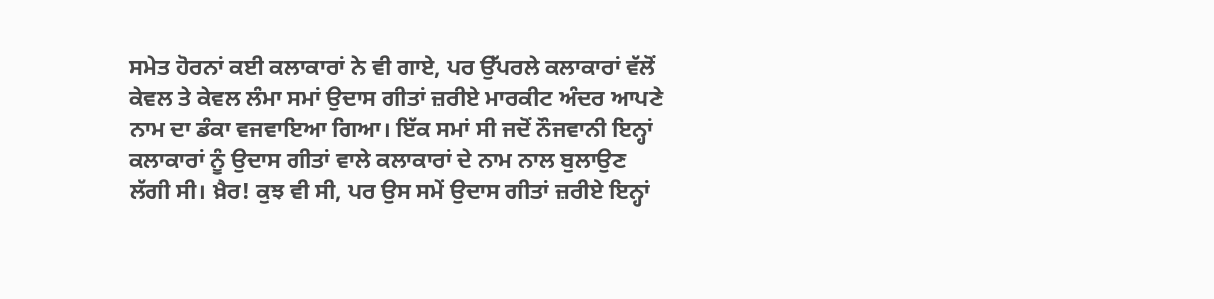ਸਮੇਤ ਹੋਰਨਾਂ ਕਈ ਕਲਾਕਾਰਾਂ ਨੇ ਵੀ ਗਾਏ, ਪਰ ਉੱਪਰਲੇ ਕਲਾਕਾਰਾਂ ਵੱਲੋਂ ਕੇਵਲ ਤੇ ਕੇਵਲ ਲੰਮਾ ਸਮਾਂ ਉਦਾਸ ਗੀਤਾਂ ਜ਼ਰੀਏ ਮਾਰਕੀਟ ਅੰਦਰ ਆਪਣੇ ਨਾਮ ਦਾ ਡੰਕਾ ਵਜਵਾਇਆ ਗਿਆ। ਇੱਕ ਸਮਾਂ ਸੀ ਜਦੋਂ ਨੌਜਵਾਨੀ ਇਨ੍ਹਾਂ ਕਲਾਕਾਰਾਂ ਨੂੰ ਉਦਾਸ ਗੀਤਾਂ ਵਾਲੇ ਕਲਾਕਾਰਾਂ ਦੇ ਨਾਮ ਨਾਲ ਬੁਲਾਉਣ ਲੱਗੀ ਸੀ। ਖ਼ੈਰ! ਕੁਝ ਵੀ ਸੀ, ਪਰ ਉਸ ਸਮੇਂ ਉਦਾਸ ਗੀਤਾਂ ਜ਼ਰੀਏ ਇਨ੍ਹਾਂ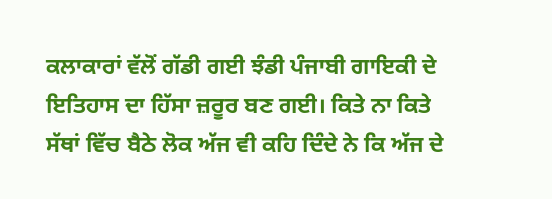ਕਲਾਕਾਰਾਂ ਵੱਲੋਂ ਗੱਡੀ ਗਈ ਝੰਡੀ ਪੰਜਾਬੀ ਗਾਇਕੀ ਦੇ ਇਤਿਹਾਸ ਦਾ ਹਿੱਸਾ ਜ਼ਰੂਰ ਬਣ ਗਈ। ਕਿਤੇ ਨਾ ਕਿਤੇ ਸੱਥਾਂ ਵਿੱਚ ਬੈਠੇ ਲੋਕ ਅੱਜ ਵੀ ਕਹਿ ਦਿੰਦੇ ਨੇ ਕਿ ਅੱਜ ਦੇ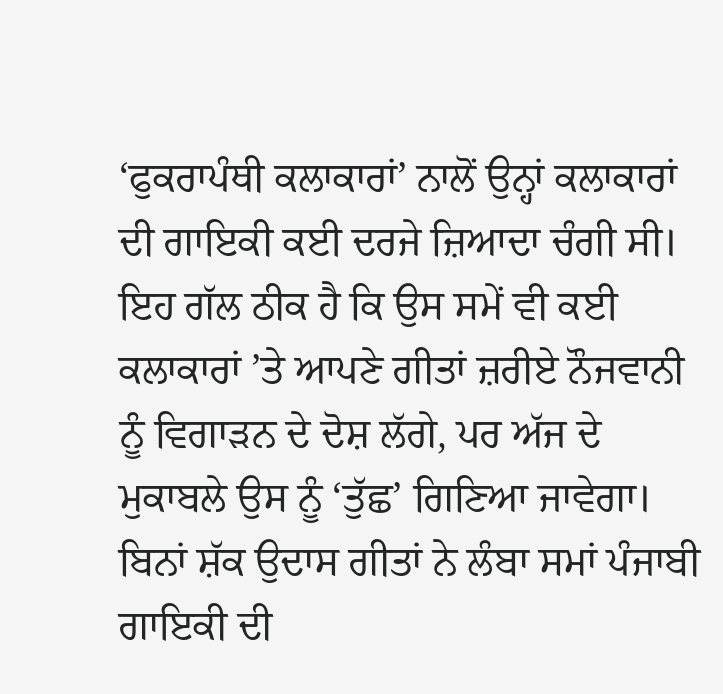‘ਫੁਕਰਾਪੰਥੀ ਕਲਾਕਾਰਾਂ’ ਨਾਲੋਂ ਉਨ੍ਹਾਂ ਕਲਾਕਾਰਾਂ ਦੀ ਗਾਇਕੀ ਕਈ ਦਰਜੇ ਜ਼ਿਆਦਾ ਚੰਗੀ ਸੀ। ਇਹ ਗੱਲ ਠੀਕ ਹੈ ਕਿ ਉਸ ਸਮੇਂ ਵੀ ਕਈ ਕਲਾਕਾਰਾਂ ’ਤੇ ਆਪਣੇ ਗੀਤਾਂ ਜ਼ਰੀਏ ਨੌਜਵਾਨੀ ਨੂੰ ਵਿਗਾੜਨ ਦੇ ਦੋਸ਼ ਲੱਗੇ, ਪਰ ਅੱਜ ਦੇ ਮੁਕਾਬਲੇ ਉਸ ਨੂੰ ‘ਤੁੱਛ’ ਗਿਣਿਆ ਜਾਵੇਗਾ। ਬਿਨਾਂ ਸ਼ੱਕ ਉਦਾਸ ਗੀਤਾਂ ਨੇ ਲੰਬਾ ਸਮਾਂ ਪੰਜਾਬੀ ਗਾਇਕੀ ਦੀ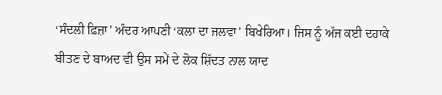‘ਸੰਦਲੀ ਫ਼ਿਜ਼ਾ’ ਅੰਦਰ ਆਪਣੀ ‘ਕਲਾ ਦਾ ਜਲਵਾ’ ਬਿਖੇਰਿਆ। ਜਿਸ ਨੂੰ ਅੱਜ ਕਈ ਦਹਾਕੇ ਬੀਤਣ ਦੇ ਬਾਅਦ ਵੀ ਉਸ ਸਮੇਂ ਦੇ ਲੋਕ ਸ਼ਿੱਦਤ ਨਾਲ ਯਾਦ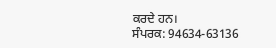ਕਰਦੇ ਹਨ।
ਸੰਪਰਕ: 94634-63136